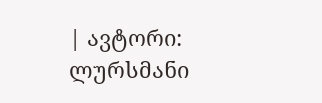| ავტორი: ლურსმანი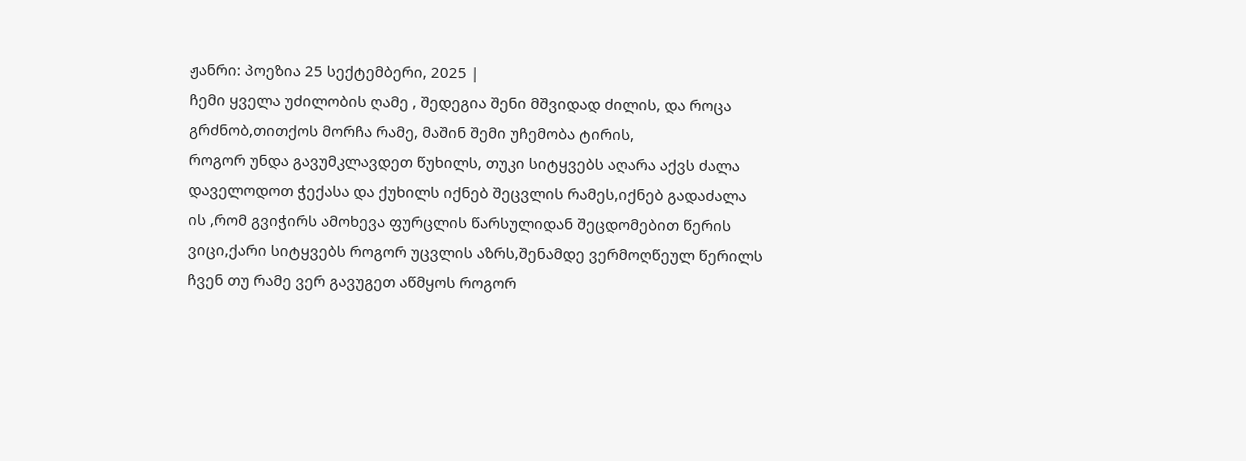ჟანრი: პოეზია 25 სექტემბერი, 2025 |
ჩემი ყველა უძილობის ღამე , შედეგია შენი მშვიდად ძილის, და როცა გრძნობ,თითქოს მორჩა რამე, მაშინ შემი უჩემობა ტირის,
როგორ უნდა გავუმკლავდეთ წუხილს, თუკი სიტყვებს აღარა აქვს ძალა დაველოდოთ ჭექასა და ქუხილს იქნებ შეცვლის რამეს,იქნებ გადაძალა
ის ,რომ გვიჭირს ამოხევა ფურცლის წარსულიდან შეცდომებით წერის ვიცი,ქარი სიტყვებს როგორ უცვლის აზრს,შენამდე ვერმოღწეულ წერილს
ჩვენ თუ რამე ვერ გავუგეთ აწმყოს როგორ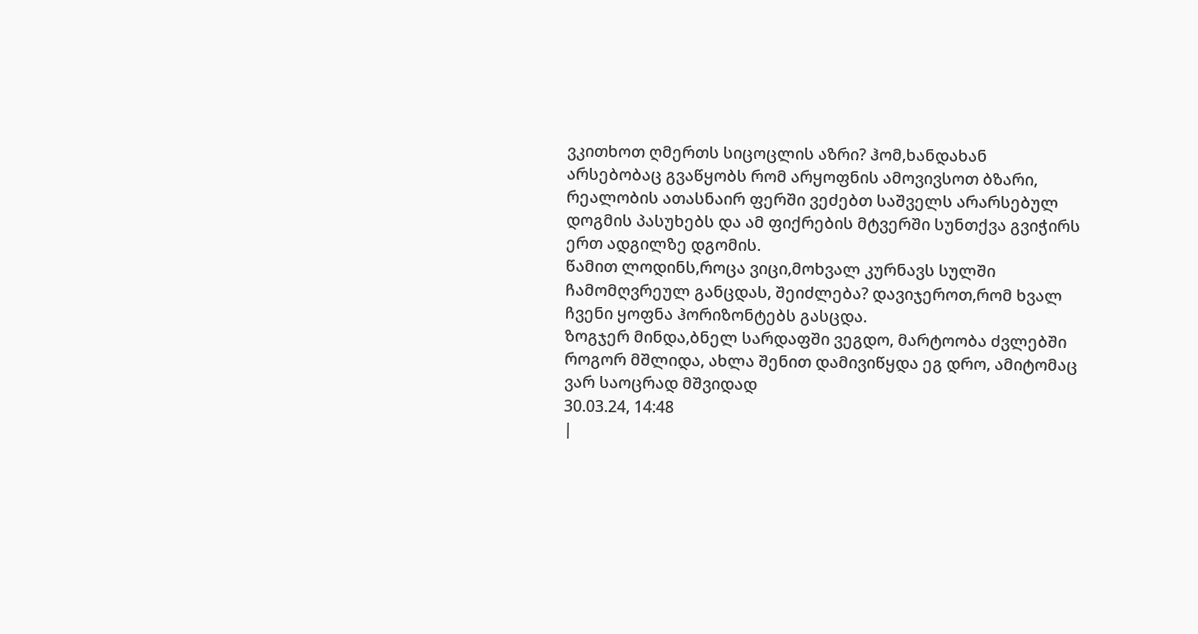ვკითხოთ ღმერთს სიცოცლის აზრი? ჰომ,ხანდახან არსებობაც გვაწყობს რომ არყოფნის ამოვივსოთ ბზარი,
რეალობის ათასნაირ ფერში ვეძებთ საშველს არარსებულ დოგმის პასუხებს და ამ ფიქრების მტვერში სუნთქვა გვიჭირს ერთ ადგილზე დგომის.
წამით ლოდინს,როცა ვიცი,მოხვალ კურნავს სულში ჩამომღვრეულ განცდას, შეიძლება? დავიჯეროთ,რომ ხვალ ჩვენი ყოფნა ჰორიზონტებს გასცდა.
ზოგჯერ მინდა,ბნელ სარდაფში ვეგდო, მარტოობა ძვლებში როგორ მშლიდა, ახლა შენით დამივიწყდა ეგ დრო, ამიტომაც ვარ საოცრად მშვიდად
30.03.24, 14:48
|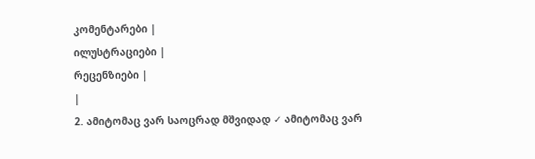კომენტარები |
ილუსტრაციები |
რეცენზიები |
|
2. ამიტომაც ვარ საოცრად მშვიდად ✓ ამიტომაც ვარ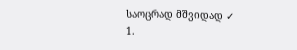საოცრად მშვიდად ✓
1.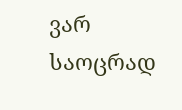ვარ საოცრად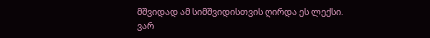მშვიდად ამ სიმშვიდისთვის ღირდა ეს ლექსი.
ვარ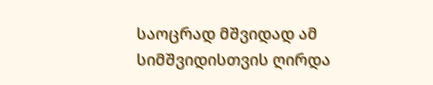საოცრად მშვიდად ამ სიმშვიდისთვის ღირდა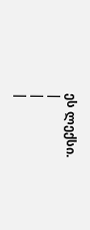ეს ლექსი.
|
|
|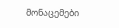მონაცემები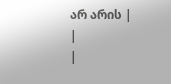არ არის |
|
|